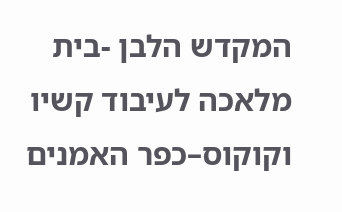המקדש הלבן -בית מלאכה לעיבוד קשיו וקוקוס–כפר האמנים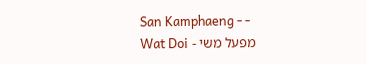San Kamphaeng - -
מפעל משי - Wat Doi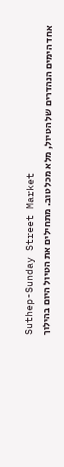Suthep-Sunday Street Market
אחד הימים הנהדרים של הטיול, מלא מכל טוב. מתחילים את הטיול היום בהילוך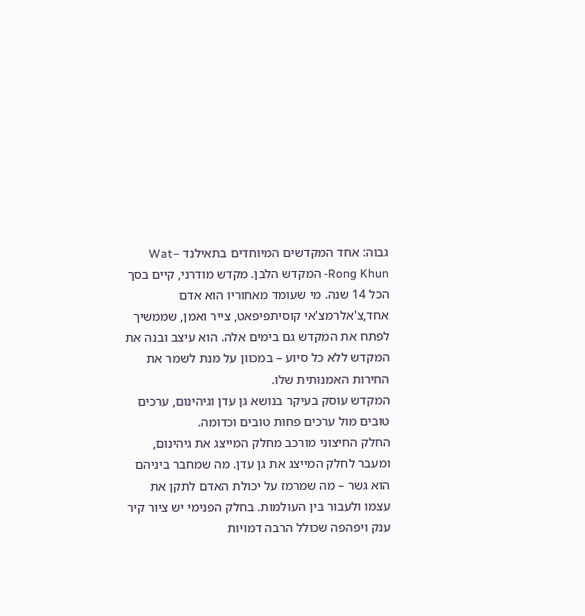גבוה: אחד המקדשים המיוחדים בתאילנד –Wat Rong Khun- המקדש הלבן. מקדש מודרני, קיים בסך הכל 14 שנה. מי שעומד מאחוריו הוא אדם אחד,צ'אלרמצ'אי קוסיתפיפאט, צייר ואמן, שממשיך לפתח את המקדש גם בימים אלה. הוא עיצב ובנה את המקדש ללא כל סיוע – במכוון על מנת לשמר את החירות האמנותית שלו.
המקדש עוסק בעיקר בנושא גן עדן וגיהינום, ערכים טובים מול ערכים פחות טובים וכדומה.
החלק החיצוני מורכב מחלק המייצג את גיהינום, ומעבר לחלק המייצג את גן עדן. מה שמחבר ביניהם הוא גשר – מה שמרמז על יכולת האדם לתקן את עצמו ולעבור בין העולמות. בחלק הפנימי יש ציור קיר ענק ויפהפה שכולל הרבה דמויות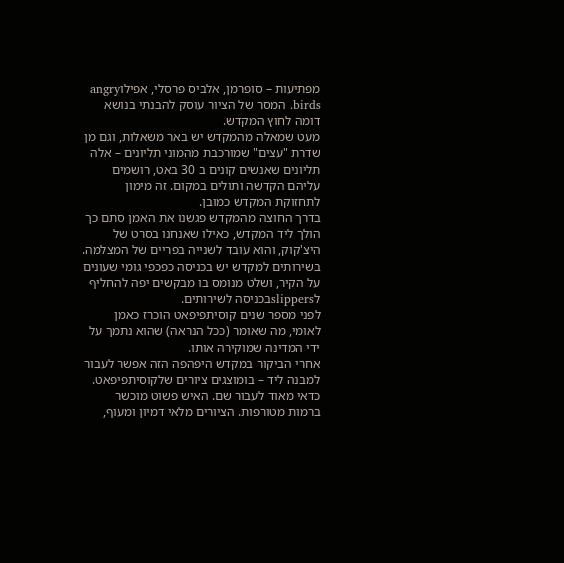מפתיעות – סופרמן, אלביס פרסלי, אפילוangry birds. המסר של הציור עוסק להבנתי בנושא דומה לחוץ המקדש.
מעט שמאלה מהמקדש יש באר משאלות, וגם מן שדרת "עצים" שמורכבת מהמוני תליונים – אלה תליונים שאנשים קונים ב 30 באט, רושמים עליהם הקדשה ותולים במקום. זה מימון לתחזוקת המקדש כמובן.
בדרך החוצה מהמקדש פגשנו את האמן סתם כך הולך ליד המקדש, כאילו שאנחנו בסרט של היצ'קוק, והוא עובד לשנייה בפריים של המצלמה.
בשירותים למקדש יש בכניסה כפכפי גומי שעונים על הקיר, ושלט מנומס בו מבקשים יפה להחליף לslippersבכניסה לשירותים.
לפני מספר שנים קוסיתפיפאט הוכרז כאמן לאומי, מה שאומר (ככל הנראה) שהוא נתמך על ידי המדינה שמוקירה אותו.
אחרי הביקור במקדש היפהפה הזה אפשר לעבור למבנה ליד – בומוצגים ציורים שלקוסיתפיפאט. כדאי מאוד לעבור שם. האיש פשוט מוכשר ברמות מטורפות. הציורים מלאי דמיון ומעוף,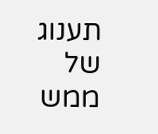תענוג של ממש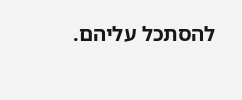להסתכל עליהם.